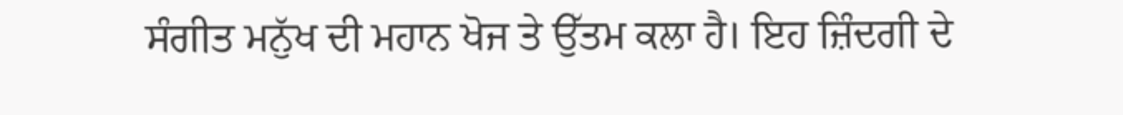ਸੰਗੀਤ ਮਨੁੱਖ ਦੀ ਮਹਾਨ ਖੋਜ ਤੇ ਉੱਤਮ ਕਲਾ ਹੈ। ਇਹ ਜ਼ਿੰਦਗੀ ਦੇ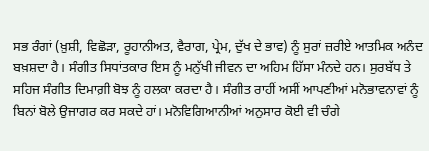ਸਭ ਰੰਗਾਂ (ਖ਼ੁਸ਼ੀ, ਵਿਛੋੜਾ, ਰੂਹਾਨੀਅਤ, ਵੈਰਾਗ, ਪ੍ਰੇਮ, ਦੁੱਖ ਦੇ ਭਾਵ) ਨੂੰ ਸੁਰਾਂ ਜ਼ਰੀਏ ਆਤਮਿਕ ਅਨੰਦ ਬਖ਼ਸ਼ਦਾ ਹੈ। ਸੰਗੀਤ ਸਿਧਾਂਤਕਾਰ ਇਸ ਨੂੰ ਮਨੁੱਖੀ ਜੀਵਨ ਦਾ ਅਹਿਮ ਹਿੱਸਾ ਮੰਨਦੇ ਹਨ। ਸੁਰਬੱਧ ਤੇ ਸਹਿਜ ਸੰਗੀਤ ਦਿਮਾਗ਼ੀ ਬੋਝ ਨੂੰ ਹਲਕਾ ਕਰਦਾ ਹੈ। ਸੰਗੀਤ ਰਾਹੀਂ ਅਸੀਂ ਆਪਣੀਆਂ ਮਨੋਭਾਵਨਾਵਾਂ ਨੂੰ ਬਿਨਾਂ ਬੋਲੇ ਉਜਾਗਰ ਕਰ ਸਕਦੇ ਹਾਂ। ਮਨੋਵਿਗਿਆਨੀਆਂ ਅਨੁਸਾਰ ਕੋਈ ਵੀ ਚੰਗੇ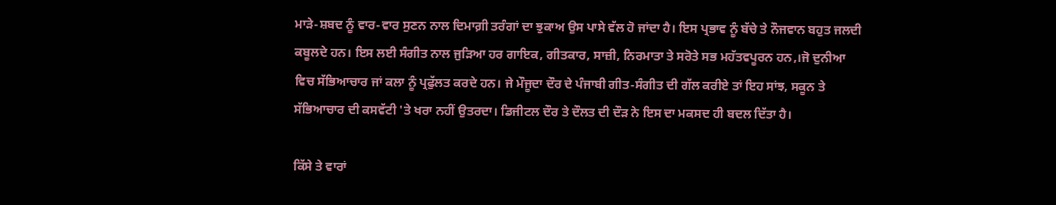ਮਾੜੇ-ਸ਼ਬਦ ਨੂੰ ਵਾਰ-ਵਾਰ ਸੁਣਨ ਨਾਲ ਦਿਮਾਗ਼ੀ ਤਰੰਗਾਂ ਦਾ ਝੁਕਾਅ ਉਸ ਪਾਸੇ ਵੱਲ ਹੋ ਜਾਂਦਾ ਹੈ। ਇਸ ਪ੍ਰਭਾਵ ਨੂੰ ਬੱਚੇ ਤੇ ਨੌਜਵਾਨ ਬਹੁਤ ਜਲਦੀ ਕਬੂਲਦੇ ਹਨ। ਇਸ ਲਈ ਸੰਗੀਤ ਨਾਲ ਜੁੜਿਆ ਹਰ ਗਾਇਕ, ਗੀਤਕਾਰ, ਸਾਜ਼ੀ, ਨਿਰਮਾਤਾ ਤੇ ਸਰੋਤੇ ਸਭ ਮਹੱਤਵਪੂਰਨ ਹਨ,।ਜੋ ਦੁਨੀਆ ਵਿਚ ਸੱਭਿਆਚਾਰ ਜਾਂ ਕਲਾ ਨੂੰ ਪ੍ਰਫੁੱਲਤ ਕਰਦੇ ਹਨ। ਜੇ ਮੌਜੂਦਾ ਦੌਰ ਦੇ ਪੰਜਾਬੀ ਗੀਤ-ਸੰਗੀਤ ਦੀ ਗੱਲ ਕਰੀਏ ਤਾਂ ਇਹ ਸਾਂਝ, ਸਕੂਨ ਤੇ ਸੱਭਿਆਚਾਰ ਦੀ ਕਸਵੱਟੀ 'ਤੇ ਖਰਾ ਨਹੀਂ ਉਤਰਦਾ। ਡਿਜੀਟਲ ਦੌਰ ਤੇ ਦੌਲਤ ਦੀ ਦੌੜ ਨੇ ਇਸ ਦਾ ਮਕਸਦ ਹੀ ਬਦਲ ਦਿੱਤਾ ਹੈ।

ਕਿੱਸੇ ਤੇ ਵਾਰਾਂ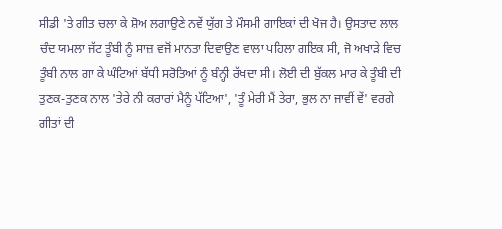ਸੀਡੀ 'ਤੇ ਗੀਤ ਚਲਾ ਕੇ ਸ਼ੋਅ ਲਗਾਉਣੇ ਨਵੇਂ ਯੁੱਗ ਤੇ ਮੌਸਮੀ ਗਾਇਕਾਂ ਦੀ ਖੋਜ ਹੈ। ਉਸਤਾਦ ਲਾਲ ਚੰਦ ਯਮਲਾ ਜੱਟ ਤੂੰਬੀ ਨੂੰ ਸਾਜ਼ ਵਜੋਂ ਮਾਨਤਾ ਦਿਵਾਉਣ ਵਾਲਾ ਪਹਿਲਾ ਗਇਕ ਸੀ, ਜੋ ਅਖਾੜੇ ਵਿਚ ਤੂੰਬੀ ਨਾਲ ਗਾ ਕੇ ਘੰਟਿਆਂ ਬੱਧੀ ਸਰੋਤਿਆਂ ਨੂੰ ਬੰਨ੍ਹੀ ਰੱਖਦਾ ਸੀ। ਲੋਈ ਦੀ ਬੁੱਕਲ ਮਾਰ ਕੇ ਤੂੰਬੀ ਦੀ ਤੁਣਕ-ਤੁਣਕ ਨਾਲ 'ਤੇਰੇ ਨੀ ਕਰਾਰਾਂ ਮੈਨੂੰ ਪੱਟਿਆ', 'ਤੂੰ ਮੇਰੀ ਮੈਂ ਤੇਰਾ, ਭੁਲ ਨਾ ਜਾਵੀਂ ਵੇਂ' ਵਰਗੇ ਗੀਤਾਂ ਦੀ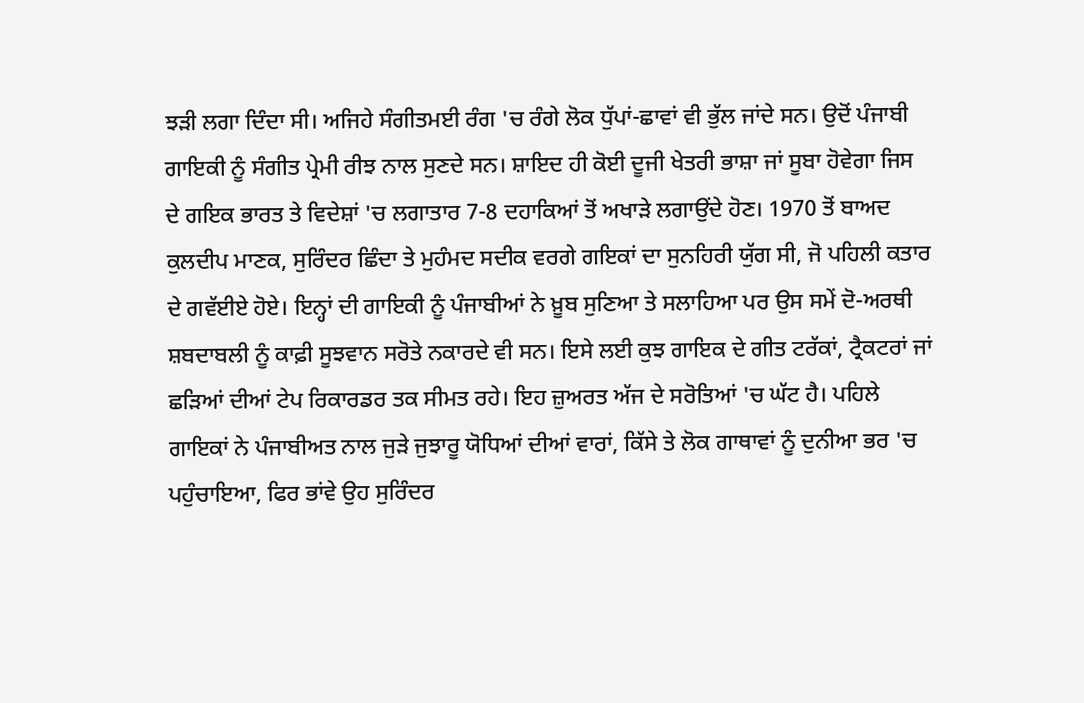ਝੜੀ ਲਗਾ ਦਿੰਦਾ ਸੀ। ਅਜਿਹੇ ਸੰਗੀਤਮਈ ਰੰਗ 'ਚ ਰੰਗੇ ਲੋਕ ਧੁੱਪਾਂ-ਛਾਵਾਂ ਵੀ ਭੁੱਲ ਜਾਂਦੇ ਸਨ। ਉਦੋਂ ਪੰਜਾਬੀ ਗਾਇਕੀ ਨੂੰ ਸੰਗੀਤ ਪ੍ਰੇਮੀ ਰੀਝ ਨਾਲ ਸੁਣਦੇ ਸਨ। ਸ਼ਾਇਦ ਹੀ ਕੋਈ ਦੂਜੀ ਖੇਤਰੀ ਭਾਸ਼ਾ ਜਾਂ ਸੂਬਾ ਹੋਵੇਗਾ ਜਿਸ ਦੇ ਗਇਕ ਭਾਰਤ ਤੇ ਵਿਦੇਸ਼ਾਂ 'ਚ ਲਗਾਤਾਰ 7-8 ਦਹਾਕਿਆਂ ਤੋਂ ਅਖਾੜੇ ਲਗਾਉਂਦੇ ਹੋਣ। 1970 ਤੋਂ ਬਾਅਦ ਕੁਲਦੀਪ ਮਾਣਕ, ਸੁਰਿੰਦਰ ਛਿੰਦਾ ਤੇ ਮੁਹੰਮਦ ਸਦੀਕ ਵਰਗੇ ਗਇਕਾਂ ਦਾ ਸੁਨਹਿਰੀ ਯੁੱਗ ਸੀ, ਜੋ ਪਹਿਲੀ ਕਤਾਰ ਦੇ ਗਵੱਈਏ ਹੋਏ। ਇਨ੍ਹਾਂ ਦੀ ਗਾਇਕੀ ਨੂੰ ਪੰਜਾਬੀਆਂ ਨੇ ਖ਼ੂਬ ਸੁਣਿਆ ਤੇ ਸਲਾਹਿਆ ਪਰ ਉਸ ਸਮੇਂ ਦੋ-ਅਰਥੀ ਸ਼ਬਦਾਬਲੀ ਨੂੰ ਕਾਫ਼ੀ ਸੂਝਵਾਨ ਸਰੋਤੇ ਨਕਾਰਦੇ ਵੀ ਸਨ। ਇਸੇ ਲਈ ਕੁਝ ਗਾਇਕ ਦੇ ਗੀਤ ਟਰੱਕਾਂ, ਟ੍ਰੈਕਟਰਾਂ ਜਾਂ ਛੜਿਆਂ ਦੀਆਂ ਟੇਪ ਰਿਕਾਰਡਰ ਤਕ ਸੀਮਤ ਰਹੇ। ਇਹ ਜ਼ੁਅਰਤ ਅੱਜ ਦੇ ਸਰੋਤਿਆਂ 'ਚ ਘੱਟ ਹੈ। ਪਹਿਲੇ ਗਾਇਕਾਂ ਨੇ ਪੰਜਾਬੀਅਤ ਨਾਲ ਜੁੜੇ ਜੁਝਾਰੂ ਯੋਧਿਆਂ ਦੀਆਂ ਵਾਰਾਂ, ਕਿੱਸੇ ਤੇ ਲੋਕ ਗਾਥਾਵਾਂ ਨੂੰ ਦੁਨੀਆ ਭਰ 'ਚ ਪਹੁੰਚਾਇਆ, ਫਿਰ ਭਾਂਵੇ ਉਹ ਸੁਰਿੰਦਰ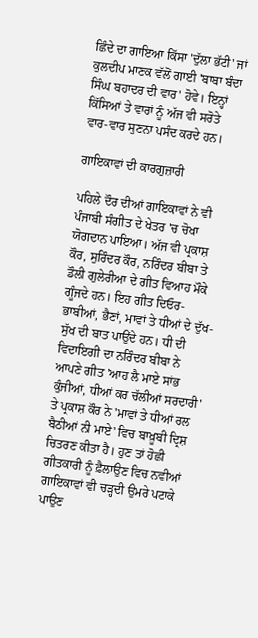ਛਿੰਦੇ ਦਾ ਗਾਇਆ ਕਿੱਸਾ 'ਦੁੱਲਾ ਭੱਟੀ' ਜਾਂ ਕੁਲਦੀਪ ਮਾਣਕ ਵੱਲੋਂ ਗਾਈ 'ਬਾਬਾ ਬੰਦਾ ਸਿੰਘ ਬਹਾਦਰ ਦੀ ਵਾਰ' ਹੋਵੇ। ਇਨ੍ਹਾਂ ਕਿੱਸਿਆਂ ਤੇ ਵਾਰਾਂ ਨੂੰ ਅੱਜ ਵੀ ਸਰੋਤੇ ਵਾਰ-ਵਾਰ ਸੁਣਨਾ ਪਸੰਦ ਕਰਦੇ ਹਨ।

ਗਾਇਕਾਵਾਂ ਦੀ ਕਾਰਗੁਜ਼ਾਰੀ

ਪਹਿਲੇ ਦੌਰ ਦੀਆਂ ਗਾਇਕਾਵਾਂ ਨੇ ਵੀ ਪੰਜਾਬੀ ਸੰਗੀਤ ਦੇ ਖੇਤਰ 'ਚ ਚੋਖਾ ਯੋਗਦਾਨ ਪਾਇਆ। ਅੱਜ ਵੀ ਪ੍ਰਕਾਸ਼ ਕੌਰ, ਸੁਰਿੰਦਰ ਕੌਰ, ਨਰਿੰਦਰ ਬੀਬਾ ਤੇ ਡੌਲੀ ਗੁਲੇਰੀਆ ਦੇ ਗੀਤ ਵਿਆਹ ਮੌਕੇ ਗੂੰਜਦੇ ਹਨ। ਇਹ ਗੀਤ ਦਿਓਰ-ਭਾਬੀਆਂ, ਭੈਣਾਂ, ਮਾਵਾਂ ਤੇ ਧੀਆਂ ਦੇ ਦੁੱਖ-ਸੁੱਖ ਦੀ ਬਾਤ ਪਾਉਂਦੇ ਹਨ। ਧੀ ਦੀ ਵਿਦਾਇਗੀ ਦਾ ਨਰਿੰਦਰ ਬੀਬਾ ਨੇ ਆਪਣੇ ਗੀਤ 'ਆਹ ਲੈ ਮਾਏ ਸਾਂਭ ਕੁੰਜੀਆਂ, ਧੀਆਂ ਕਰ ਚੱਲੀਆਂ ਸਰਦਾਰੀ' ਤੇ ਪ੍ਰਕਾਸ਼ ਕੌਰ ਨੇ 'ਮਾਵਾਂ ਤੇ ਧੀਆਂ ਰਲ ਬੈਠੀਆਂ ਨੀ ਮਾਏ' ਵਿਚ ਬਾਖ਼ੂਬੀ ਦ੍ਰਿਸ਼ ਚਿਤਰਣ ਕੀਤਾ ਹੈ। ਹੁਣ ਤਾਂ ਹੋਛੀ ਗੀਤਕਾਰੀ ਨੂੰ ਫ਼ੈਲਾਉਣ ਵਿਚ ਨਵੀਆਂ ਗਾਇਕਾਵਾਂ ਵੀ ਚੜ੍ਹਦੀ ਉਮਰੇ ਪਟਾਕੇ ਪਾਉਣ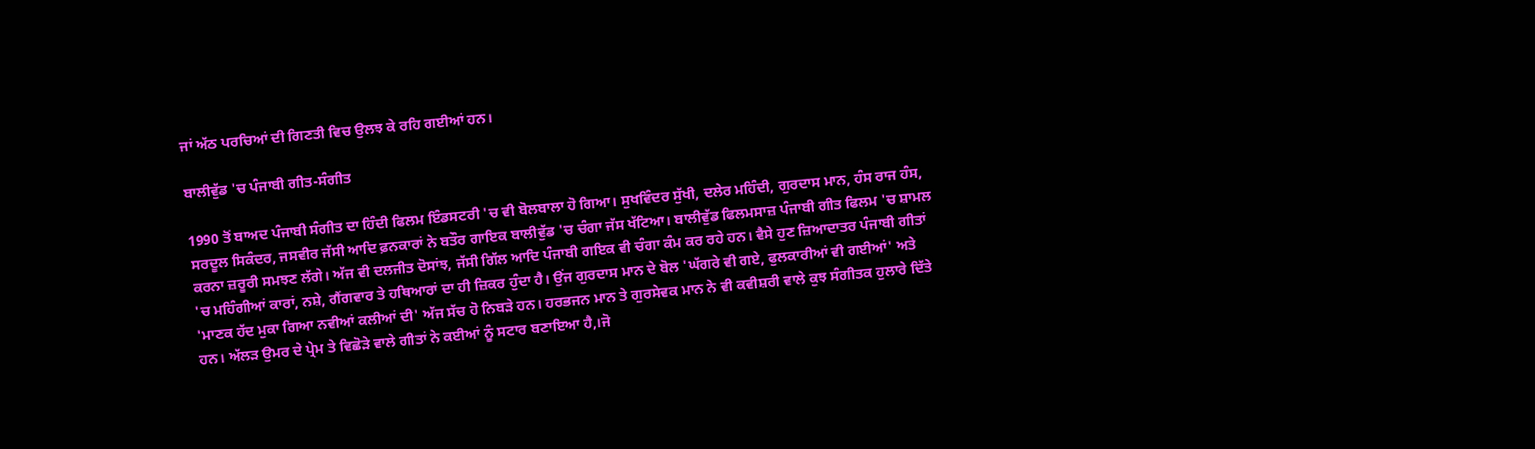ਜਾਂ ਅੱਠ ਪਰਚਿਆਂ ਦੀ ਗਿਣਤੀ ਵਿਚ ਉਲਝ ਕੇ ਰਹਿ ਗਈਆਂ ਹਨ।

ਬਾਲੀਵੁੱਡ 'ਚ ਪੰਜਾਬੀ ਗੀਤ-ਸੰਗੀਤ

1990 ਤੋਂ ਬਾਅਦ ਪੰਜਾਬੀ ਸੰਗੀਤ ਦਾ ਹਿੰਦੀ ਫਿਲਮ ਇੰਡਸਟਰੀ 'ਚ ਵੀ ਬੋਲਬਾਲਾ ਹੋ ਗਿਆ। ਸੁਖਵਿੰਦਰ ਸੁੱਖੀ, ਦਲੇਰ ਮਹਿੰਦੀ, ਗੁਰਦਾਸ ਮਾਨ, ਹੰਸ ਰਾਜ ਹੰਸ, ਸਰਦੂਲ ਸਿਕੰਦਰ, ਜਸਵੀਰ ਜੱਸੀ ਆਦਿ ਫ਼ਨਕਾਰਾਂ ਨੇ ਬਤੌਰ ਗਾਇਕ ਬਾਲੀਵੁੱਡ 'ਚ ਚੰਗਾ ਜੱਸ ਖੱਟਿਆ। ਬਾਲੀਵੁੱਡ ਫਿਲਮਸਾਜ਼ ਪੰਜਾਬੀ ਗੀਤ ਫਿਲਮ 'ਚ ਸ਼ਾਮਲ ਕਰਨਾ ਜ਼ਰੂਰੀ ਸਮਝਣ ਲੱਗੇ। ਅੱਜ ਵੀ ਦਲਜੀਤ ਦੋਸਾਂਝ, ਜੱਸੀ ਗਿੱਲ ਆਦਿ ਪੰਜਾਬੀ ਗਇਕ ਵੀ ਚੰਗਾ ਕੰਮ ਕਰ ਰਹੇ ਹਨ। ਵੈਸੇ ਹੁਣ ਜ਼ਿਆਦਾਤਰ ਪੰਜਾਬੀ ਗੀਤਾਂ 'ਚ ਮਹਿੰਗੀਆਂ ਕਾਰਾਂ, ਨਸ਼ੇ, ਗੈਂਗਵਾਰ ਤੇ ਹਥਿਆਰਾਂ ਦਾ ਹੀ ਜ਼ਿਕਰ ਹੁੰਦਾ ਹੈ। ਉਂਜ ਗੁਰਦਾਸ ਮਾਨ ਦੇ ਬੋਲ 'ਘੱਗਰੇ ਵੀ ਗਏ, ਫੁਲਕਾਰੀਆਂ ਵੀ ਗਈਆਂ' ਅਤੇ 'ਮਾਣਕ ਹੱਦ ਮੁਕਾ ਗਿਆ ਨਵੀਆਂ ਕਲੀਆਂ ਦੀ' ਅੱਜ ਸੱਚ ਹੋ ਨਿਬੜੇ ਹਨ। ਹਰਭਜਨ ਮਾਨ ਤੇ ਗੁਰਸੇਵਕ ਮਾਨ ਨੇ ਵੀ ਕਵੀਸ਼ਰੀ ਵਾਲੇ ਕੁਝ ਸੰਗੀਤਕ ਹੁਲਾਰੇ ਦਿੱਤੇ ਹਨ। ਅੱਲੜ ਉਮਰ ਦੇ ਪ੍ਰੇਮ ਤੇ ਵਿਛੋੜੇ ਵਾਲੇ ਗੀਤਾਂ ਨੇ ਕਈਆਂ ਨੂੰ ਸਟਾਰ ਬਣਾਇਆ ਹੈ,।ਜੋ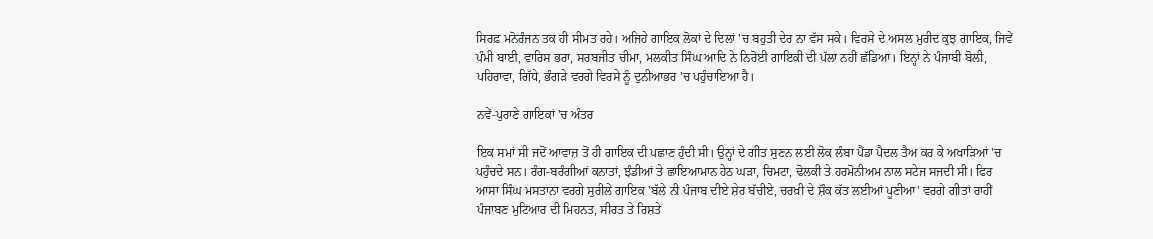ਸਿਰਫ਼ ਮਨੋਰੰਜਨ ਤਕ ਹੀ ਸੀਮਤ ਰਹੇ। ਅਜਿਹੇ ਗਾਇਕ ਲੋਕਾਂ ਦੇ ਦਿਲਾਂ 'ਚ ਬਹੁਤੀ ਦੇਰ ਨਾ ਵੱਸ ਸਕੇ। ਵਿਰਸੇ ਦੇ ਅਸਲ ਮੁਰੀਦ ਕੁਝ ਗਾਇਕ, ਜਿਵੇਂ ਪੰਮੀ ਬਾਈ, ਵਾਰਿਸ ਭਰਾ, ਸਰਬਜੀਤ ਚੀਮਾ, ਮਲਕੀਤ ਸਿੰਘ ਆਦਿ ਨੇ ਨਿਰੋਈ ਗਾਇਕੀ ਦੀ ਪੱਲਾ ਨਹੀਂ ਛੱਡਿਆ। ਇਨ੍ਹਾਂ ਨੇ ਪੰਜਾਬੀ ਬੋਲੀ, ਪਹਿਰਾਵਾ, ਗਿੱਧੇ, ਭੰਗੜੇ ਵਰਗੇ ਵਿਰਸੇ ਨੂੰ ਦੁਨੀਆਭਰ 'ਚ ਪਹੁੰਚਾਇਆ ਹੈ।

ਨਵੇਂ-ਪੁਰਾਣੇ ਗਾਇਕਾਂ 'ਚ ਅੰਤਰ

ਇਕ ਸਮਾਂ ਸੀ ਜਦੋਂ ਆਵਾਜ਼ ਤੋਂ ਹੀ ਗਾਇਕ ਦੀ ਪਛਾਣ ਹੁੰਦੀ ਸੀ। ਉਨ੍ਹਾਂ ਦੇ ਗੀਤ ਸੁਣਨ ਲਈ ਲੋਕ ਲੰਬਾ ਪੈਂਡਾ ਪੈਦਲ ਤੈਅ ਕਰ ਕੇ ਅਖਾੜਿਆਂ 'ਚ ਪਹੁੰਚਦੇ ਸਨ। ਰੰਗ-ਬਰੰਗੀਆਂ ਕਨਾਤਾਂ, ਝੰਡੀਆਂ ਤੇ ਛਾਇਆਮਾਨ ਹੇਠ ਘੜਾ, ਚਿਮਟਾ, ਢੋਲਕੀ ਤੇ ਹਰਮੋਨੀਅਮ ਨਾਲ ਸਟੇਜ ਸਜਦੀ ਸੀ। ਫਿਰ ਆਸਾ ਸਿੰਘ ਮਸਤਾਨਾ ਵਰਗੇ ਸੁਰੀਲੇ ਗਾਇਕ 'ਬੱਲੇ ਨੀ ਪੰਜਾਬ ਦੀਏ ਸ਼ੇਰ ਬੱਚੀਏ, ਚਰਖ਼ੀ ਦੇ ਸ਼ੌਕ ਕੱਤ ਲਈਆਂ ਪੂਣੀਆ' ਵਰਗੇ ਗੀਤਾਂ ਰਾਹੀਂ ਪੰਜਾਬਣ ਮੁਟਿਆਰ ਦੀ ਮਿਹਨਤ, ਸੀਰਤ ਤੇ ਰਿਸ਼ਤੇ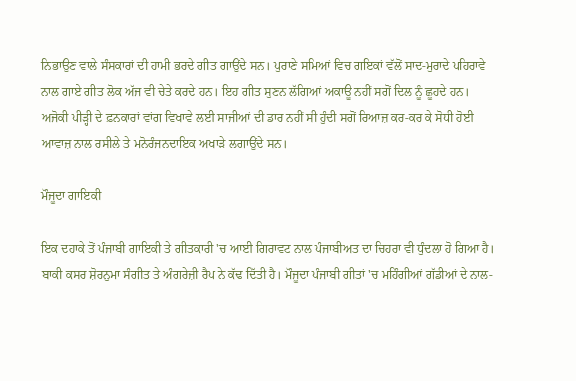ਨਿਭਾਉਣ ਵਾਲੇ ਸੰਸਕਾਰਾਂ ਦੀ ਹਾਮੀ ਭਰਦੇ ਗੀਤ ਗਾਉਂਦੇ ਸਨ। ਪੁਰਾਣੇ ਸਮਿਆਂ ਵਿਚ ਗਇਕਾਂ ਵੱਲੋਂ ਸਾਦ-ਮੁਰਾਦੇ ਪਹਿਰਾਵੇ ਨਾਲ ਗਾਏ ਗੀਤ ਲੋਕ ਅੱਜ ਵੀ ਚੇਤੇ ਕਰਦੇ ਹਨ। ਇਹ ਗੀਤ ਸੁਣਨ ਲੱਗਿਆਂ ਅਕਾਊ ਨਹੀਂ ਸਗੋਂ ਦਿਲ ਨੂੰ ਛੂਹਦੇ ਹਨ। ਅਜੋਕੀ ਪੀੜ੍ਹੀ ਦੇ ਫ਼ਨਕਾਰਾਂ ਵਾਂਗ ਵਿਖਾਵੇ ਲਈ ਸਾਜੀਆਂ ਦੀ ਡਾਰ ਨਹੀਂ ਸੀ ਹੁੰਦੀ ਸਗੋਂ ਰਿਆਜ਼ ਕਰ-ਕਰ ਕੇ ਸੋਧੀ ਹੋਈ ਆਵਾਜ਼ ਨਾਲ ਰਸੀਲੇ ਤੇ ਮਨੋਰੰਜਨਦਾਇਕ ਅਖਾੜੇ ਲਗਾਉਂਦੇ ਸਨ।

ਮੌਜੂਦਾ ਗਾਇਕੀ

ਇਕ ਦਹਾਕੇ ਤੋਂ ਪੰਜਾਬੀ ਗਾਇਕੀ ਤੇ ਗੀਤਕਾਰੀ 'ਚ ਆਈ ਗਿਰਾਵਟ ਨਾਲ ਪੰਜਾਬੀਅਤ ਦਾ ਚਿਹਰਾ ਵੀ ਧੁੰਦਲਾ ਹੋ ਗਿਆ ਹੈ। ਬਾਕੀ ਕਸਰ ਸ਼ੋਰਨੁਮਾ ਸੰਗੀਤ ਤੇ ਅੰਗਰੇਜ਼ੀ ਰੈਪ ਨੇ ਕੱਢ ਦਿੱਤੀ ਹੈ। ਮੌਜੂਦਾ ਪੰਜਾਬੀ ਗੀਤਾਂ 'ਚ ਮਹਿੰਗੀਆਂ ਗੱਡੀਆਂ ਦੇ ਨਾਲ-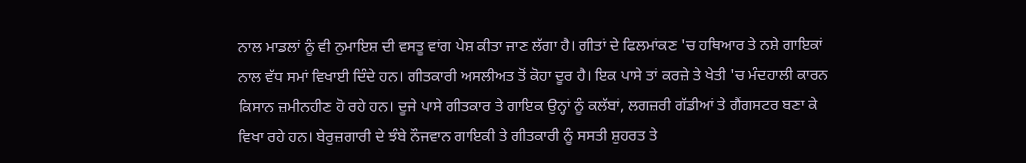ਨਾਲ ਮਾਡਲਾਂ ਨੂੰ ਵੀ ਨੁਮਾਇਸ਼ ਦੀ ਵਸਤੂ ਵਾਂਗ ਪੇਸ਼ ਕੀਤਾ ਜਾਣ ਲੱਗਾ ਹੈ। ਗੀਤਾਂ ਦੇ ਫਿਲਮਾਂਕਣ 'ਚ ਹਥਿਆਰ ਤੇ ਨਸ਼ੇ ਗਾਇਕਾਂ ਨਾਲ ਵੱਧ ਸਮਾਂ ਵਿਖਾਈ ਦਿੰਦੇ ਹਨ। ਗੀਤਕਾਰੀ ਅਸਲੀਅਤ ਤੋਂ ਕੋਹਾ ਦੂਰ ਹੈ। ਇਕ ਪਾਸੇ ਤਾਂ ਕਰਜ਼ੇ ਤੇ ਖੇਤੀ 'ਚ ਮੰਦਹਾਲੀ ਕਾਰਨ ਕਿਸਾਨ ਜ਼ਮੀਨਹੀਣ ਹੋ ਰਹੇ ਹਨ। ਦੂਜੇ ਪਾਸੇ ਗੀਤਕਾਰ ਤੇ ਗਾਇਕ ਉਨ੍ਹਾਂ ਨੂੰ ਕਲੱਬਾਂ, ਲਗਜ਼ਰੀ ਗੱਡੀਆਂ ਤੇ ਗੈਂਗਸਟਰ ਬਣਾ ਕੇ ਵਿਖਾ ਰਹੇ ਹਨ। ਬੇਰੁਜ਼ਗਾਰੀ ਦੇ ਝੰਬੇ ਨੌਜਵਾਨ ਗਾਇਕੀ ਤੇ ਗੀਤਕਾਰੀ ਨੂੰ ਸਸਤੀ ਸ਼ੁਹਰਤ ਤੇ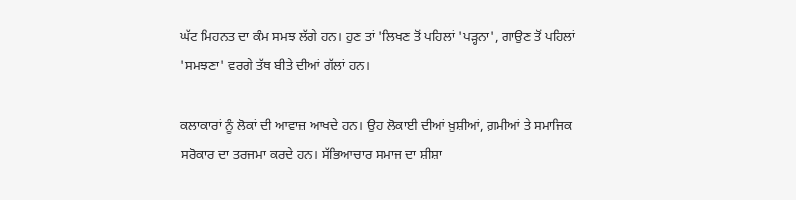ਘੱਟ ਮਿਹਨਤ ਦਾ ਕੰਮ ਸਮਝ ਲੱਗੇ ਹਨ। ਹੁਣ ਤਾਂ 'ਲਿਖਣ ਤੋਂ ਪਹਿਲਾਂ 'ਪੜ੍ਹਨਾ', ਗਾਉਣ ਤੋਂ ਪਹਿਲਾਂ 'ਸਮਝਣਾ' ਵਰਗੇ ਤੱਥ ਬੀਤੇ ਦੀਆਂ ਗੱਲਾਂ ਹਨ।

ਕਲਾਕਾਰਾਂ ਨੂੰ ਲੋਕਾਂ ਦੀ ਆਵਾਜ਼ ਆਖਦੇ ਹਨ। ਉਹ ਲੋਕਾਈ ਦੀਆਂ ਖ਼ੁਸ਼ੀਆਂ, ਗ਼ਮੀਆਂ ਤੇ ਸਮਾਜਿਕ ਸਰੋਕਾਰ ਦਾ ਤਰਜਮਾ ਕਰਦੇ ਹਨ। ਸੱਭਿਆਚਾਰ ਸਮਾਜ ਦਾ ਸ਼ੀਸ਼ਾ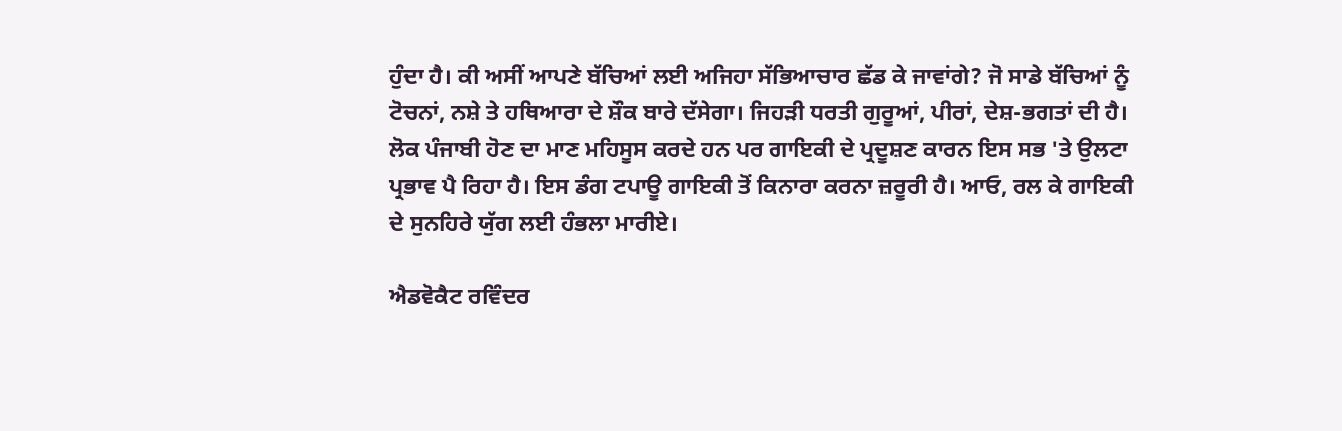ਹੁੰਦਾ ਹੈ। ਕੀ ਅਸੀਂ ਆਪਣੇ ਬੱਚਿਆਂ ਲਈ ਅਜਿਹਾ ਸੱਭਿਆਚਾਰ ਛੱਡ ਕੇ ਜਾਵਾਂਗੇ? ਜੋ ਸਾਡੇ ਬੱਚਿਆਂ ਨੂੰ ਟੋਚਨਾਂ, ਨਸ਼ੇ ਤੇ ਹਥਿਆਰਾ ਦੇ ਸ਼ੌਕ ਬਾਰੇ ਦੱਸੇਗਾ। ਜਿਹੜੀ ਧਰਤੀ ਗੁਰੂਆਂ, ਪੀਰਾਂ, ਦੇਸ਼-ਭਗਤਾਂ ਦੀ ਹੈ। ਲੋਕ ਪੰਜਾਬੀ ਹੋਣ ਦਾ ਮਾਣ ਮਹਿਸੂਸ ਕਰਦੇ ਹਨ ਪਰ ਗਾਇਕੀ ਦੇ ਪ੍ਰਦੂਸ਼ਣ ਕਾਰਨ ਇਸ ਸਭ 'ਤੇ ਉਲਟਾ ਪ੍ਰਭਾਵ ਪੈ ਰਿਹਾ ਹੈ। ਇਸ ਡੰਗ ਟਪਾਊ ਗਾਇਕੀ ਤੋਂ ਕਿਨਾਰਾ ਕਰਨਾ ਜ਼ਰੂਰੀ ਹੈ। ਆਓ, ਰਲ ਕੇ ਗਾਇਕੀ ਦੇ ਸੁਨਹਿਰੇ ਯੁੱਗ ਲਈ ਹੰਭਲਾ ਮਾਰੀਏ।

ਐਡਵੋਕੈਟ ਰਵਿੰਦਰ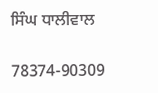ਸਿੰਘ ਧਾਲੀਵਾਲ

78374-90309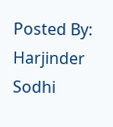Posted By: Harjinder Sodhi